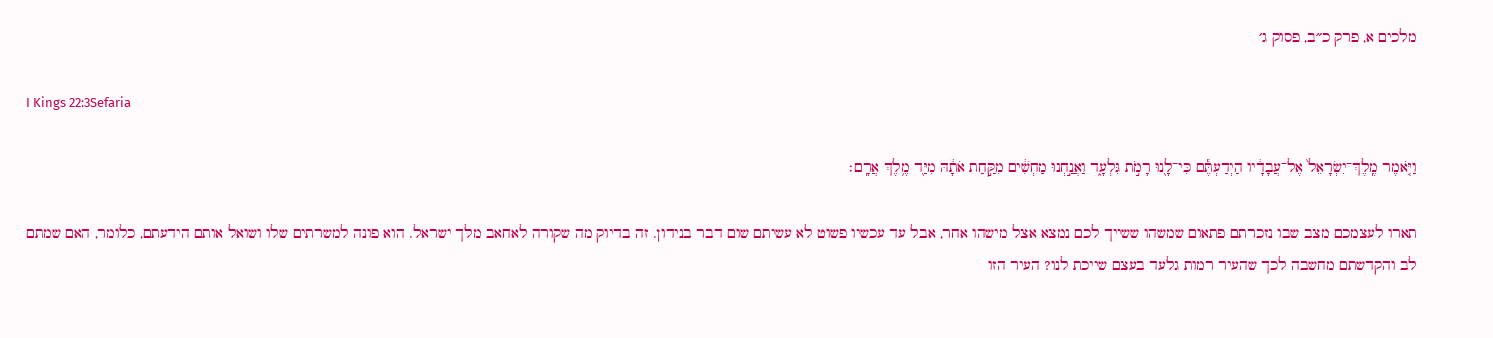מלכים א, פרק כ״ב, פסוק ג׳

I Kings 22:3Sefaria

וַיֹּ֤אמֶר מֶֽלֶךְ־יִשְׂרָאֵל֙ אֶל־עֲבָדָ֔יו הַיְדַעְתֶּ֕ם כִּי־לָ֖נוּ רָמֹ֣ת גִּלְעָ֑ד וַאֲנַ֣חְנוּ מַחְשִׁ֔ים מִקַּ֣חַת אֹתָ֔הּ מִיַּ֖ד מֶ֥לֶךְ אֲרָֽם׃

תארו לעצמכם מצב שבו נזכרתם פתאום שמשהו ששייך לכם נמצא אצל מישהו אחר, אבל עד עכשיו פשוט לא עשיתם שום דבר בנידון. זה בדיוק מה שקורה לאחאב מלך ישראל. הוא פונה למשרתים שלו ושואל אותם הידעתם, כלומר, האם שמתם לב והקדשתם מחשבה לכך שהעיר רמות גלעד בעצם שייכת לנו? העיר הזו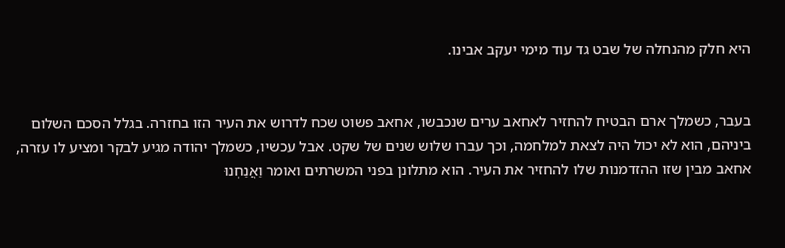היא חלק מהנחלה של שבט גד עוד מימי יעקב אבינו.


בעבר, כשמלך ארם הבטיח להחזיר לאחאב ערים שנכבשו, אחאב פשוט שכח לדרוש את העיר הזו בחזרה. בגלל הסכם השלום ביניהם, הוא לא יכול היה לצאת למלחמה, וכך עברו שלוש שנים של שקט. אבל עכשיו, כשמלך יהודה מגיע לבקר ומציע לו עזרה, אחאב מבין שזו ההזדמנות שלו להחזיר את העיר. הוא מתלונן בפני המשרתים ואומר וַאֲנַחְנוּ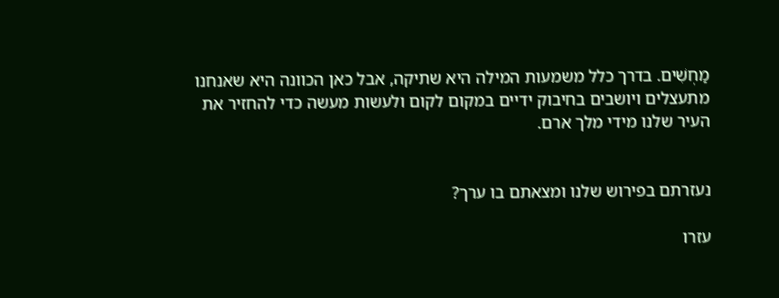מַחְשִׁים. בדרך כלל משמעות המילה היא שתיקה, אבל כאן הכוונה היא שאנחנו מתעצלים ויושבים בחיבוק ידיים במקום לקום ולעשות מעשה כדי להחזיר את העיר שלנו מידי מלך ארם.


נעזרתם בפירוש שלנו ומצאתם בו ערך?

עזרו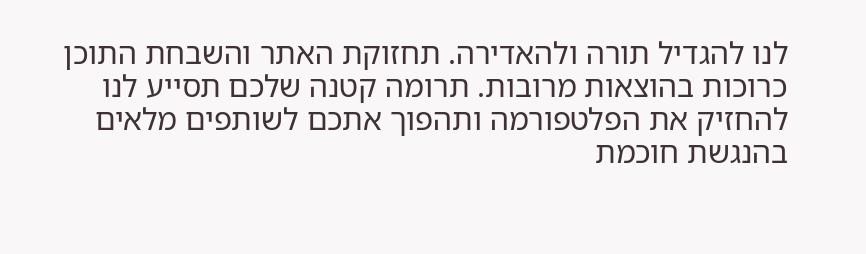לנו להגדיל תורה ולהאדירה. תחזוקת האתר והשבחת התוכן כרוכות בהוצאות מרובות. תרומה קטנה שלכם תסייע לנו להחזיק את הפלטפורמה ותהפוך אתכם לשותפים מלאים בהנגשת חוכמת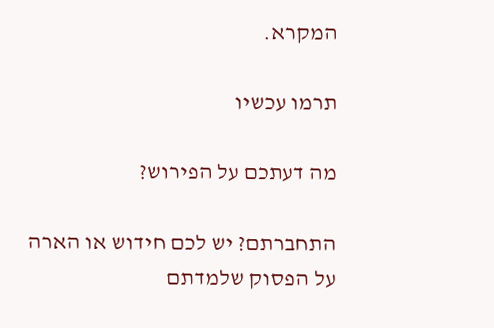המקרא.

תרמו עכשיו

מה דעתכם על הפירוש?

התחברתם? יש לכם חידוש או הארה על הפסוק שלמדתם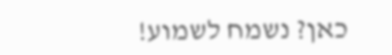כאן? נשמח לשמוע!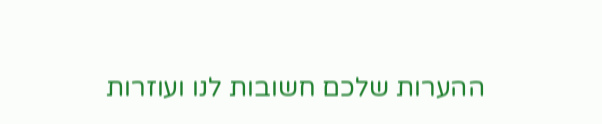ההערות שלכם חשובות לנו ועוזרות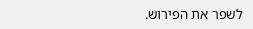לשפר את הפירוש.